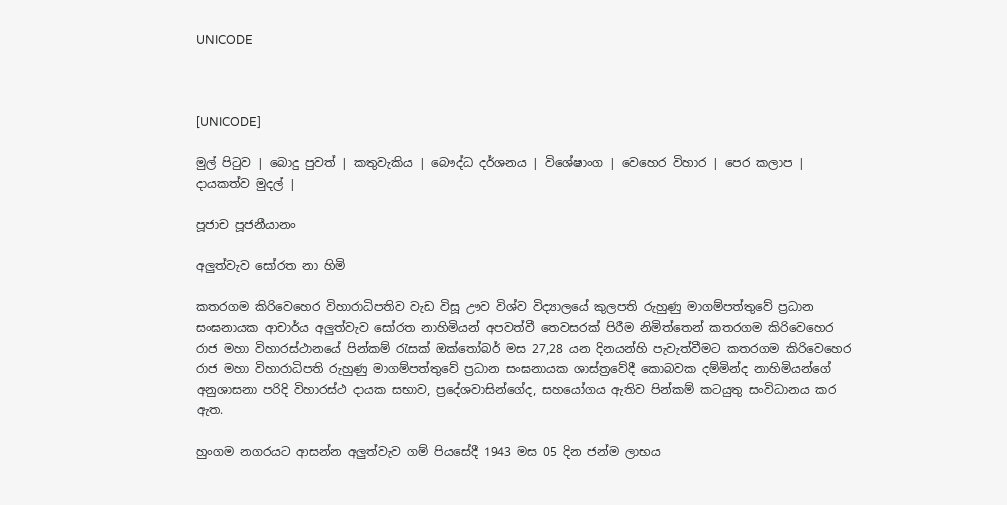UNICODE



[UNICODE]

මුල් පිටුව | බොදු පුවත් | කතුවැකිය | බෞද්ධ දර්ශනය | විශේෂාංග | වෙහෙර විහාර | පෙර කලාප | දායකත්ව මුදල් |

පූජාච පූජනීයානං

අලුත්වැව සෝරත නා හිමි

කතරගම කිරිවෙහෙර විහාරාධිපතිව වැඩ විසූ ඌව විශ්ව විද්‍යාලයේ කුලපති රුහුණු මාගම්පත්තුවේ ප්‍රධාන සංඝනායක ආචාර්ය අලුත්වැව සෝරත නාහිමියන් අපවත්වී තෙවසරක් පිරීම නිමිත්තෙන් කතරගම කිරිවෙහෙර රාජ මහා විහාරස්ථානයේ පින්කම් රැසක් ඔක්තෝබර් මස 27,28 යන දිනයන්හි පැවැත්වීමට කතරගම කිරිවෙහෙර රාජ මහා විහාරාධිපති රුහුණු මාගම්පත්තුවේ ප්‍රධාන සංඝනායක ශාස්ත්‍රවේදී කොබවක දම්මින්ද නාහිමියන්ගේ අනුශාසනා පරිදි විහාරස්ථ දායක සභාව, ප්‍රදේශවාසින්ගේද, සහයෝගය ඇතිව පින්කම් කටයුතු සංවිධානය කර ඇත.

හුංගම නගරයට ආසන්න අලුත්වැව ගම් පියසේදී 1943 මස 05 දින ජන්ම ලාභය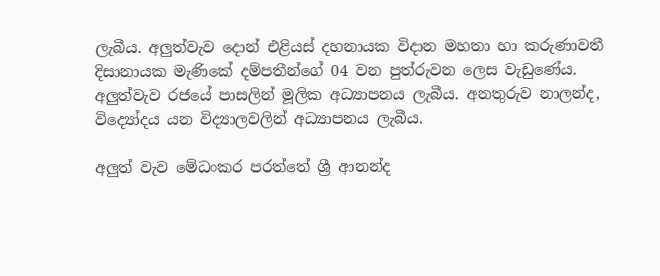ලැබීය. අලුත්වැව දොන් එළියස් දහනායක විදාන මහතා හා කරුණාවතී දිසානායක මැණිකේ දම්පතීන්ගේ 04 වන පුත්රුවන ලෙස වැඩුණේය. අලුත්වැව රජයේ පාසලින් මූලික අධ්‍යාපනය ලැබීය. අනතුරුව නාලන්ද, විද්‍යෝදය යන විද්‍යාලවලින් අධ්‍යාපනය ලැබීය.

අලුත් වැව මේධංකර පරත්තේ ශ්‍රී ආනන්ද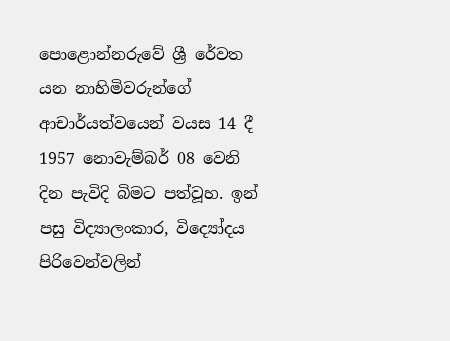පොළොන්නරුවේ ශ්‍රී රේවත යන නාහිමිවරුන්ගේ ආචාර්යත්වයෙන් වයස 14 දී 1957 නොවැම්බර් 08 වෙනි දින පැවිදි බිමට පත්වූහ. ඉන් පසු විද්‍යාලංකාර, විද්‍යෝදය පිරිවෙන්වලින්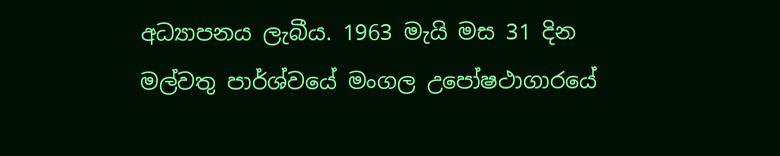අධ්‍යාපනය ලැබීය. 1963 මැයි මස 31 දින මල්වතු පාර්ශ්වයේ මංගල උපෝෂථාගාරයේ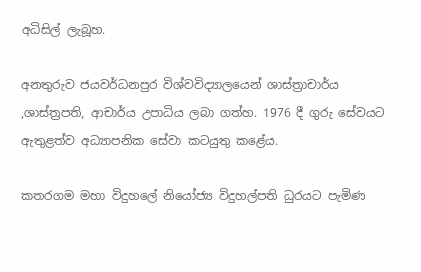අධිසිල් ලැබූහ.

අනතුරුව ජයවර්ධනපුර විශ්වවිද්‍යාලයෙන් ශාස්ත්‍රාචාර්ය ,ශාස්ත්‍රපති, ආචාර්ය උපාධිය ලබා ගත්හ. 1976 දී ගුරු සේවයට ඇතුළත්ව අධ්‍යාපනික සේවා කටයුතු කළේය.

කතරගම මහා විදුහලේ නියෝජ්‍ය විදුහල්පති ධුරයට පැමිණ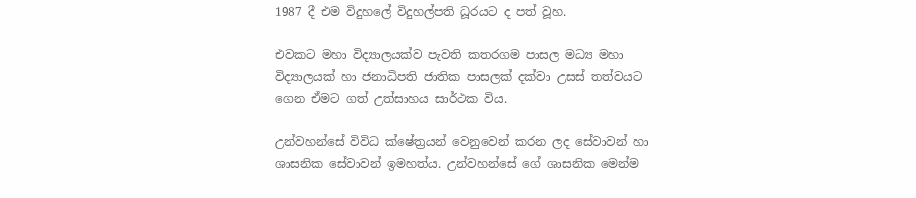1987 දී එම විදුහලේ විදුහල්පති ධූරයට ද පත් වූහ.

එවකට මහා විද්‍යාලයක්ව පැවති කතරගම පාසල මධ්‍ය මහා විද්‍යාලයක් හා ජනාධිපති ජාතික පාසලක් දක්වා උසස් තත්වයට ගෙන ඒමට ගත් උත්සාහය සාර්ථක විය.

උන්වහන්සේ විවිධ ක්ෂේත්‍රයන් වෙනුවෙන් කරන ලද සේවාවන් හා ශාසනික සේවාවන් ඉමහත්ය. උන්වහන්සේ ගේ ශාසනික මෙන්ම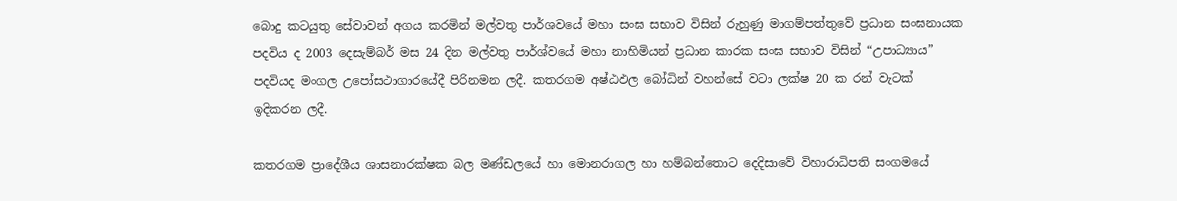බොදු කටයුතු සේවාවන් අගය කරමින් මල්වතු පාර්ශවයේ මහා සංඝ සභාව විසින් රුහුණු මාගම්පත්තුවේ ප්‍රධාන සංඝනායක පදවිය ද 2003 දෙසැම්බර් මස 24 දින මල්වතු පාර්ශ්වයේ මහා නාහිමියන් ප්‍රධාන කාරක සංඝ සභාව විසින් “උපාධ්‍යාය” පදවියද මංගල උපෝසථාගාරයේදී පිරිනමන ලදී. කතරගම අෂ්ඨඵල බෝධින් වහන්සේ වටා ලක්ෂ 20 ක රන් වැටක් ඉදිකරන ලදී.

කතරගම ප්‍රාදේශීය ශාසනාරක්ෂක බල මණ්ඩලයේ හා මොනරාගල හා හම්බන්තොට දෙදිසාවේ විහාරාධිපති සංගමයේ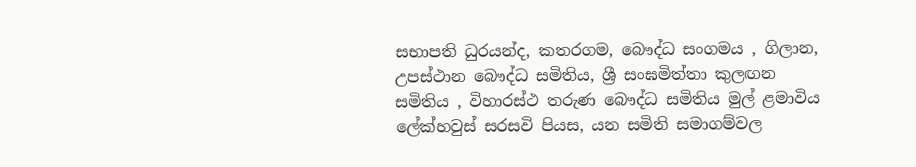සභාපති ධුරයන්ද, කතරගම, බෞද්ධ සංගමය , ගිලාන, උපස්ථාන බෞද්ධ සමිතිය, ශ්‍රී සංඝමිත්තා කුලඟන සමිතිය , විහාරස්ථ තරුණ බෞද්ධ සමිතිය මුල් ළමාවිය ලේක්හවුස් සරසවි පියස, යන සමිති සමාගම්වල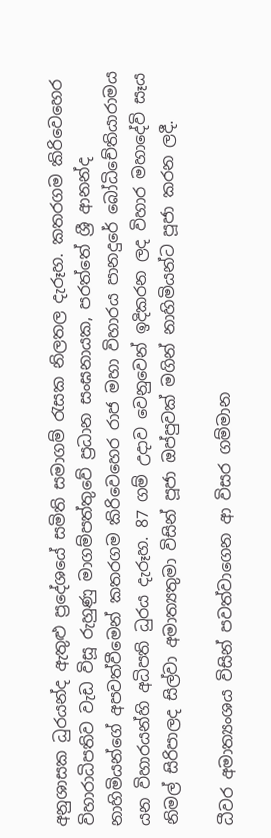අනුශාසක ධුරයන්ද ඇතුළු ප්‍රදේශයේ සමිති සමාගම් රැසක නිලතල දැරූහ. කතරගම කිරිවෙහෙර විහාරාධිපතිව වැඩ විසූ රුහුණු මාගම්පත්තුවේ ප්‍රධාන සංඝනායක, පරත්තේ ශ්‍රී ආනන්ද නාහිමියන්ගේ අපවත්වීමෙන් කතරගම කිරිවෙහෙර රාජ මහා විහාරය පානදුරේ බෝධිචේතියාරාමය යන විහාරයන්හි අධිපති ධුරය දැරූහ. 87 ගම් උදාව වෙනුවෙන් ඉදිකරන ලද විහාර මහාදේවි සෑය නිමල් සිරිපාලද සිල්වා අමාත්‍යතුමා විසින් පූජා ඔප්පුවක් මගින් නාහිමියන්ට පූජා කරන ලදී.

ධීවර අමාත්‍යංශය විසින් පවත්වාගෙන ආ විසර ගම්මාන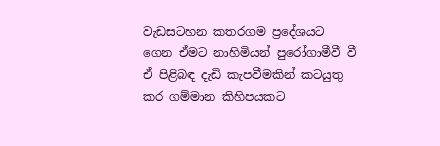වැඩසටහන කතරගම ප්‍රදේශයට ගෙන ඒමට නාහිමියන් පුරෝගාමීවී වී ඒ පිළිබඳ දැඩි කැපවීමකින් කටයුතු කර ගම්මාන කිහිපයකට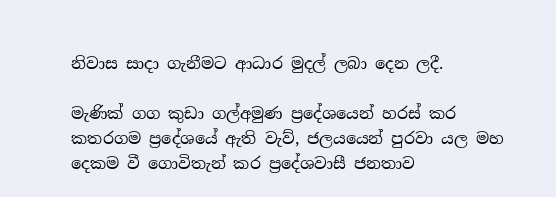නිවාස සාදා ගැනීමට ආධාර මුදල් ලබා දෙන ලදී.

මැණික් ගග කුඩා ගල්අමුණ ප්‍රදේශයෙන් හරස් කර කතරගම ප්‍රදේශයේ ඇති වැව්, ජලයයෙන් පුරවා යල මහ දෙකම වී ගොවිතැන් කර ප්‍රදේශවාසී ජනතාව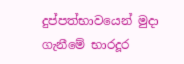දුප්පත්භාවයෙන් මුදා ගැනීමේ භාරදූර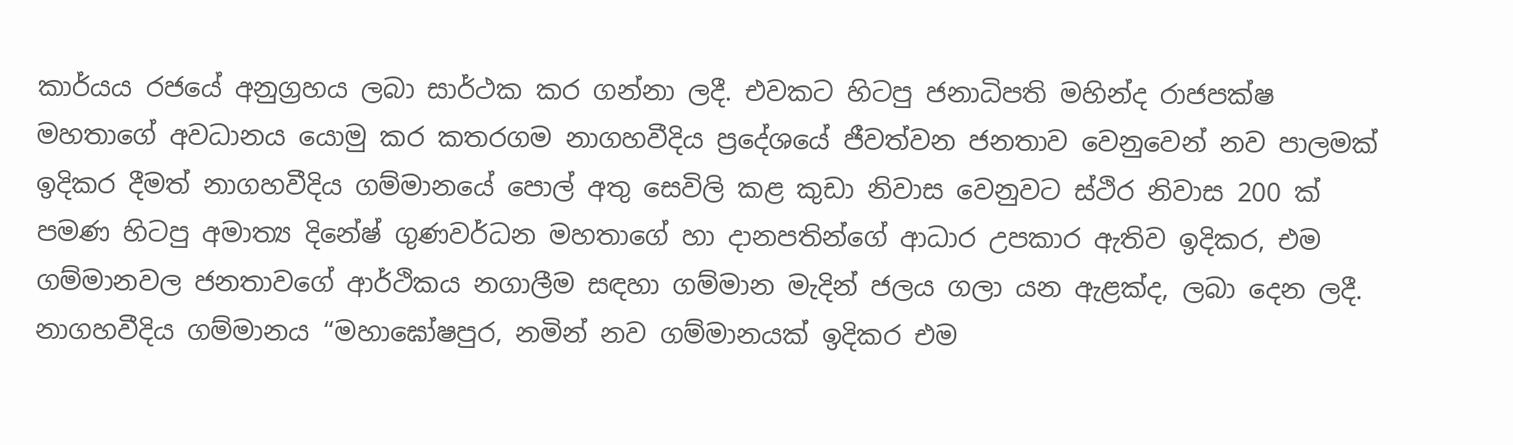කාර්යය රජයේ අනුග්‍රහය ලබා සාර්ථක කර ගන්නා ලදී. එවකට හිටපු ජනාධිපති මහින්ද රාජපක්ෂ මහතාගේ අවධානය යොමු කර කතරගම නාගහවීදිය ප්‍රදේශයේ ජීවත්වන ජනතාව වෙනුවෙන් නව පාලමක් ඉදිකර දීමත් නාගහවීදිය ගම්මානයේ පොල් අතු සෙවිලි කළ කුඩා නිවාස වෙනුවට ස්ථිර නිවාස 200 ක් පමණ හිටපු අමාත්‍ය දිනේෂ් ගුණවර්ධන මහතාගේ හා දානපතින්ගේ ආධාර උපකාර ඇතිව ඉදිකර, එම ගම්මානවල ජනතාවගේ ආර්ථිකය නගාලීම සඳහා ගම්මාන මැදින් ජලය ගලා යන ඇළක්ද, ලබා දෙන ලදී. නාගහවීදිය ගම්මානය “මහාඝෝෂපුර, නමින් නව ගම්මානයක් ඉදිකර එම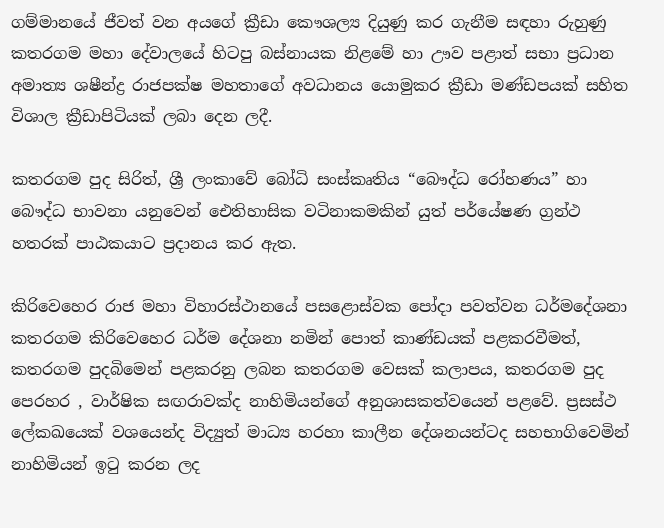ගම්මානයේ ජීවත් වන අයගේ ක්‍රීඩා කෞශල්‍ය දියුණු කර ගැනීම සඳහා රුහුණු කතරගම මහා දේවාලයේ හිටපු බස්නායක නිළමේ හා ඌව පළාත් සභා ප්‍රධාන අමාත්‍ය ශෂීන්ද්‍ර රාජපක්ෂ මහතාගේ අවධානය යොමුකර ක්‍රීඩා මණ්ඩපයක් සහිත විශාල ක්‍රීඩාපිටියක් ලබා දෙන ලදී.

කතරගම පුද සිරිත්, ශ්‍රී ලංකාවේ බෝධි සංස්කෘතිය “බෞද්ධ රෝහණය” හා බෞද්ධ භාවනා යනුවෙන් ඓතිහාසික වටිනාකමකින් යුත් පර්යේෂණ ග්‍රන්ථ හතරක් පාඨකයාට ප්‍රදානය කර ඇත.

කිරිවෙහෙර රාජ මහා විහාරස්ථානයේ පසළොස්වක පෝදා පවත්වන ධර්මදේශනා කතරගම කිරිවෙහෙර ධර්ම දේශනා නමින් පොත් කාණ්ඩයක් පළකරවීමත්, කතරගම පුදබිමෙන් පළකරනු ලබන කතරගම වෙසක් කලාපය, කතරගම පුද පෙරහර , වාර්ෂික සඟරාවක්ද නාහිමියන්ගේ අනුශාසකත්වයෙන් පළවේ. ප්‍රසස්ථ ලේකඛයෙක් වශයෙන්ද විද්‍යුත් මාධ්‍ය හරහා කාලීන දේශනයන්ටද සහභාගිවෙමින් නාහිමියන් ඉටු කරන ලද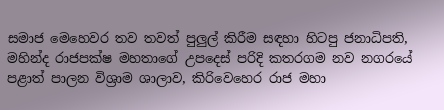සමාජ මෙහෙවර තව තවත් පුලුල් කිරීම සඳහා හිටපු ජනාධිපති, මහින්ද රාජපක්ෂ මහතාගේ උපදෙස් පරිදි කතරගම නව නගරයේ පළාත් පාලන විශ්‍රාම ශාලාව, කිරිවෙහෙර රාජ මහා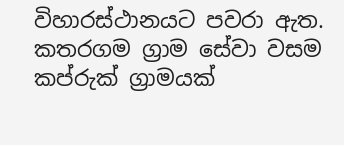විහාරස්ථානයට පවරා ඇත. කතරගම ග්‍රාම සේවා වසම කප්රුක් ග්‍රාමයක්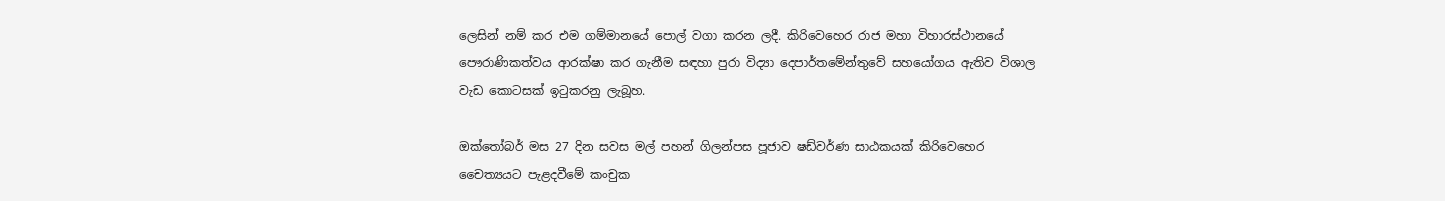ලෙසින් නම් කර එම ගම්මානයේ පොල් වගා කරන ලදී. කිරිවෙහෙර රාජ මහා විහාරස්ථානයේ පෞරාණිකත්වය ආරක්ෂා කර ගැනීම සඳහා පුරා විද්‍යා දෙපාර්තමේන්තුවේ සහයෝගය ඇතිව විශාල වැඩ කොටසක් ඉටුකරනු ලැබූහ.

ඔක්තෝබර් මස 27 දින සවස මල් පහන් ගිලන්පස පූජාව ෂඩ්වර්ණ සාඨකයක් කිරිවෙහෙර චෛත්‍යයට පැළදවීමේ කංචුක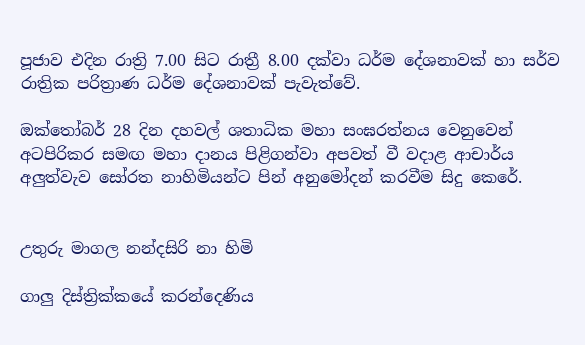පූජාව එදින රාත්‍රි 7.00 සිට රාත්‍රී 8.00 දක්වා ධර්ම දේශනාවක් හා සර්ව රාත්‍රික පරිත්‍රාණ ධර්ම දේශනාවක් පැවැත්වේ.

ඔක්තෝබර් 28 දින දහවල් ශතාධික මහා සංඝරත්නය වෙනුවෙන් අටපිරිකර සමඟ මහා දානය පිළිගන්වා අපවත් වී වදාළ ආචාර්ය අලුත්වැව සෝරත නාහිමියන්ට පින් අනුමෝදන් කරවීම සිදු කෙරේ.


උතුරු මාගල නන්දසිරි නා හිමි

ගාලු දිස්ත්‍රික්කයේ කරන්දෙණිය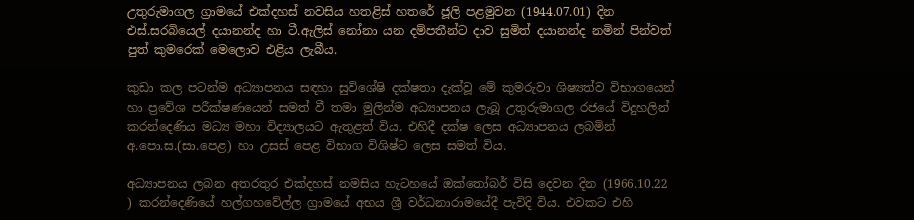උතුරුමාගල ග්‍රාමයේ එක්දහස් නවසිය හතළිස් හතරේ ජූලි පළමුවන (1944.07.01) දින එස්.සරබියෙල් දයානන්ද හා ටී.ඇලිස් නෝනා යන දම්පතීන්ට දාව සුමිත් දයානන්ද නමින් පින්වත් පුත් කුමරෙක් මෙලොව එළිය ලැබීය.

කුඩා කල පටන්ම අධ්‍යාපනය සඳහා සුවිශේෂි දක්ෂතා දැක්වූ මේ කුමරුවා ශිෂ්‍යත්ව විභාගයෙන් හා ප්‍රවේශ පරීක්ෂණයෙන් සමත් වී තමා මුලින්ම අධ්‍යාපනය ලැබූ උතුරුමාගල රජයේ විදුහලින් කරන්දෙණිය මධ්‍ය මහා විද්‍යාලයට ඇතුළත් විය. එහිදී දක්ෂ ලෙස අධ්‍යාපනය ලබමින් අ.පො.ස.(සා.පෙළ) හා උසස් පෙළ විභාග විශිෂ්ට ලෙස සමත් විය.

අධ්‍යාපනය ලබන අතරතුර එක්දහස් නමසිය හැටහයේ ඔක්තෝබර් විසි දෙවන දින (1966.10.22 ) කරන්දෙණියේ හල්ගහවේල්ල ග්‍රාමයේ අභය ශ්‍රී වර්ධනාරාමයේදී පැවිදි විය. එවකට එහි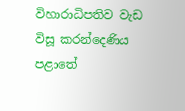විහාරාධිපතිව වැඩ විසූ කරන්දෙණිය පළාතේ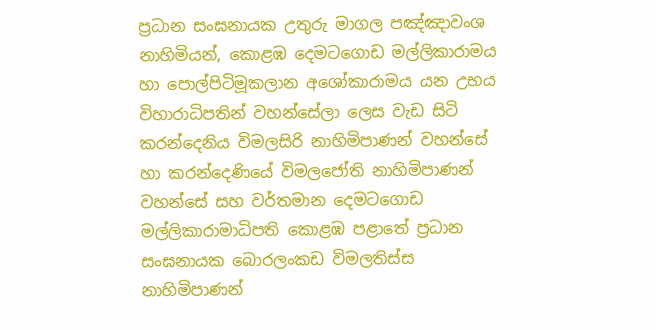ප්‍රධාන සංඝනායක උතුරු මාගල පඤ්ඤාවංශ නාහිමියන්, කොළඹ දෙමටගොඩ මල්ලිකාරාමය හා පොල්පිටිමූකලාන අශෝකාරාමය යන උභය විහාරාධිපතින් වහන්සේලා ලෙස වැඩ සිටි කරන්දෙනිය විමලසිරි නාහිමිපාණන් වහන්සේ හා කරන්දෙණියේ විමලජෝති නාහිමිපාණන් වහන්සේ සහ වර්තමාන දෙමටගොඩ මල්ලිකාරාමාධිපති කොළඹ පළාතේ ප්‍රධාන සංඝනායක බොරලංකඩ විමලතිස්ස නාහිමිපාණන්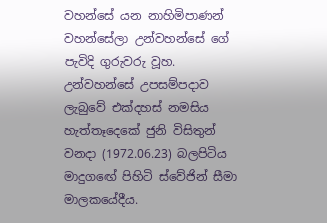වහන්සේ යන නාහිමිපාණන් වහන්සේලා උන්වහන්සේ ගේ පැවිදි ගුරුවරු වූහ. උන්වහන්සේ උපසම්පදාව ලැබුවේ එක්දහස් නමසිය හැත්තෑදෙකේ ජුනි විසිතුන් වනදා (1972.06.23) බලපිටිය මාදුගඟේ පිහිටි ස්වේජින් සීමා මාලකයේදීය.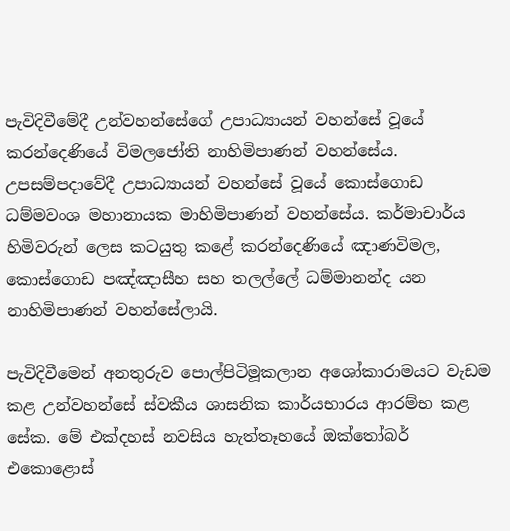පැවිදිවීමේදී උන්වහන්සේගේ උපාධ්‍යායන් වහන්සේ වූයේ කරන්දෙණියේ විමලජෝති නාහිමිපාණන් වහන්සේය. උපසම්පදාවේදී උපාධ්‍යායන් වහන්සේ වූයේ කොස්ගොඩ ධම්මවංශ මහානායක මාහිමිපාණන් වහන්සේය. කර්මාචාර්ය හිමිවරුන් ලෙස කටයුතු කළේ කරන්දෙණියේ ඤාණවිමල, කොස්ගොඩ පඤ්ඤාසීහ සහ තලල්ලේ ධම්මානන්ද යන නාහිමිපාණන් වහන්සේලායි.

පැවිදිවීමෙන් අනතුරුව පොල්පිටිමූකලාන අශෝකාරාමයට වැඩම කළ උන්වහන්සේ ස්වකීය ශාසනික කාර්යභාරය ආරම්භ කළ සේක. මේ එක්දහස් නවසිය හැත්තෑහයේ ඔක්තෝබර් එකොළොස්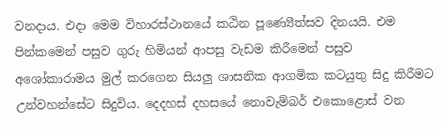වනදාය. එදා මෙම විහාරස්ථානයේ කඨින පූණ්‍යෙීත්සව දිනයයි. එම පින්කමෙන් පසුව ගුරු හිමියන් ආපසු වැඩම කිරීමෙන් පසුව අශෝකාරාමය මුල් කරගෙන සියලු ශාසනික ආගමික කටයුතු සිදු කිරීමට උන්වහන්සේට සිදුවිය. දෙදහස් දහසයේ නොවැම්බර් එකොළොස් වන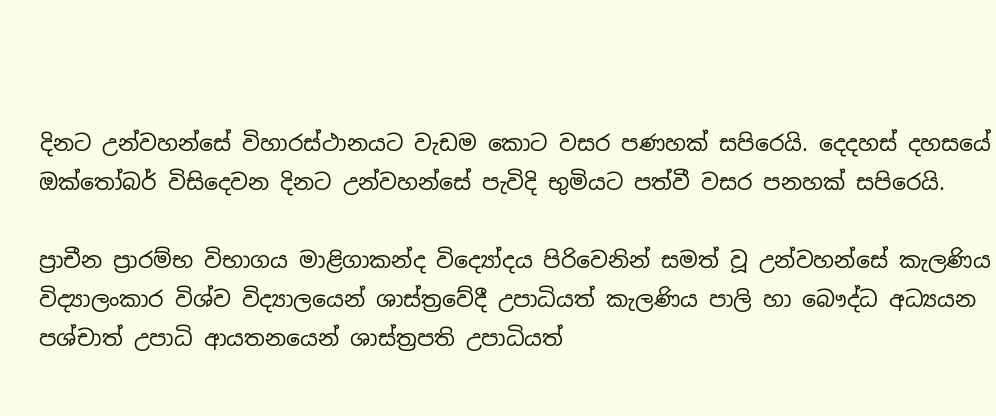දිනට උන්වහන්සේ විහාරස්ථානයට වැඩම කොට වසර පණහක් සපිරෙයි. දෙදහස් දහසයේ ඔක්තෝබර් විසිදෙවන දිනට උන්වහන්සේ පැවිදි භුමියට පත්වී වසර පනහක් සපිරෙයි.

ප්‍රාචීන ප්‍රාරම්භ විභාගය මාළිගාකන්ද විද්‍යෝදය පිරිවෙනින් සමත් වූ උන්වහන්සේ කැලණිය විද්‍යාලංකාර විශ්ව විද්‍යාලයෙන් ශාස්ත්‍රවේදී උපාධියත් කැලණිය පාලි හා බෞද්ධ අධ්‍යයන පශ්චාත් උපාධි ආයතනයෙන් ශාස්ත්‍රපති උපාධියත්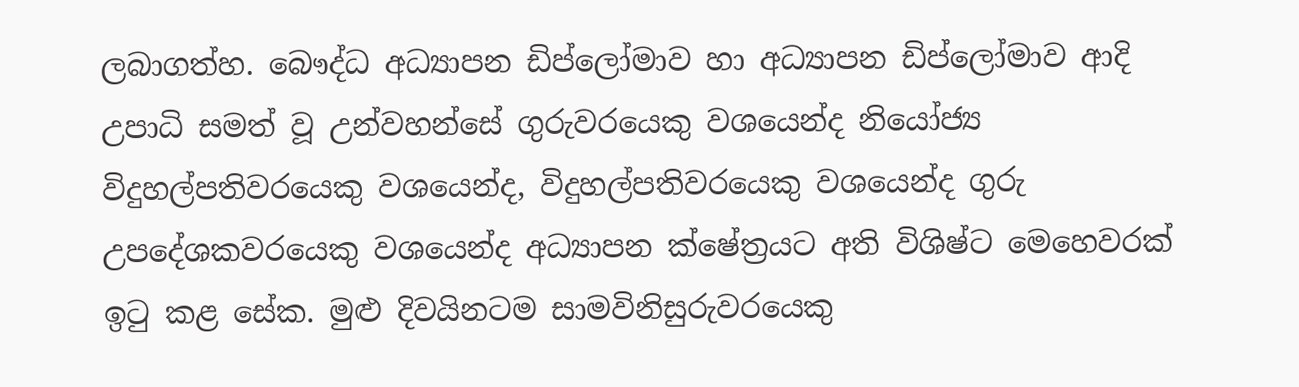ලබාගත්හ. බෞද්ධ අධ්‍යාපන ඩිප්ලෝමාව හා අධ්‍යාපන ඩිප්ලෝමාව ආදි උපාධි සමත් වූ උන්වහන්සේ ගුරුවරයෙකු වශයෙන්ද නියෝජ්‍ය විදුහල්පතිවරයෙකු වශයෙන්ද, විදුහල්පතිවරයෙකු වශයෙන්ද ගුරු උපදේශකවරයෙකු වශයෙන්ද අධ්‍යාපන ක්ෂේත්‍රයට අති විශිෂ්ට මෙහෙවරක් ඉටු කළ සේක. මුළු දිවයිනටම සාමවිනිසුරුවරයෙකු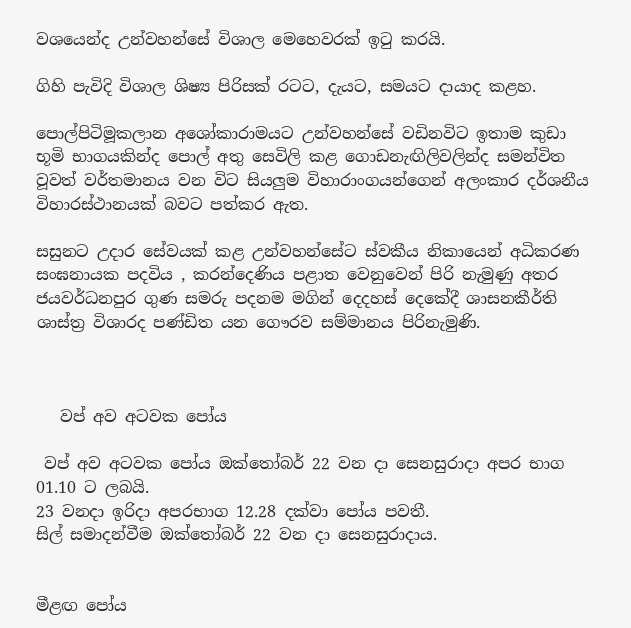වශයෙන්ද උන්වහන්සේ විශාල මෙහෙවරක් ඉටු කරයි.

ගිහි පැවිදි විශාල ශිෂ්‍ය පිරිසක් රටට, දැයට, සමයට දායාද කළහ.

පොල්පිටිමූකලාන අශෝකාරාමයට උන්වහන්සේ වඩිනවිට ඉතාම කුඩා භූමි භාගයකින්ද පොල් අතු සෙවිලි කළ ගොඩනැඟිලිවලින්ද සමන්විත වූවත් වර්තමානය වන විට සියලුම විහාරාංගයන්ගෙන් අලංකාර දර්ශනීය විහාරස්ථානයක් බවට පත්කර ඇත.

සසුනට උදාර සේවයක් කළ උන්වහන්සේට ස්වකීය නිකායෙන් අධිකරණ සංඝනායක පදවිය , කරන්දෙණිය පළාත වෙනුවෙන් පිරි නැමුණු අතර ජයවර්ධනපුර ගුණ සමරු පදනම මගින් දෙදහස් දෙකේදී ශාසනකීර්ති ශාස්ත්‍ර විශාරද පණ්ඩිත යන ගෞරව සම්මානය පිරිනැමුණි.



   වප් අව අටවක පෝය

 වප් අව අටවක පෝය ඔක්තෝබර් 22 වන දා සෙනසුරාදා අපර භාග 01.10 ට ලබයි.
23 වනදා ඉරිදා අපරභාග 12.28 දක්වා පෝය පවතී.
සිල් සමාදන්වීම ඔක්තෝබර් 22 වන දා සෙනසුරාදාය.


මීළඟ පෝය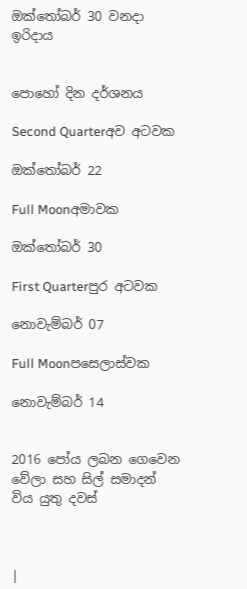ඔක්තෝබර් 30 වනදා ඉරිදාය


පොහෝ දින දර්ශනය

Second Quarterඅව අටවක

ඔක්තෝබර් 22

Full Moonඅමාවක

ඔක්තෝබර් 30

First Quarterපුර අටවක

නොවැම්බර් 07

Full Moonපසෙලාස්වක

නොවැම්බර් 14


2016 පෝය ලබන ගෙවෙන වේලා සහ සිල් සමාදන් විය යුතු දවස්



|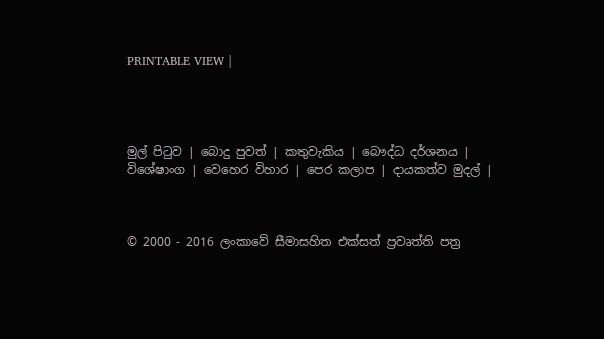PRINTABLE VIEW |




මුල් පිටුව | බොදු පුවත් | කතුවැකිය | බෞද්ධ දර්ශනය | විශේෂාංග | වෙහෙර විහාර | පෙර කලාප | දායකත්ව මුදල් |



© 2000 - 2016 ලංකාවේ සීමාසහිත එක්සත් ප්‍රවෘත්ති පත්‍ර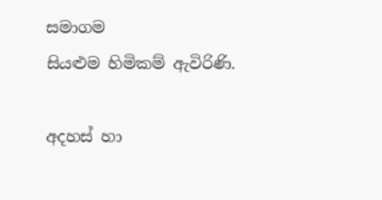සමාගම
සියළුම හිමිකම් ඇවිරිණි.

අදහස් හා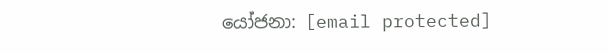යෝජනා: [email protected]